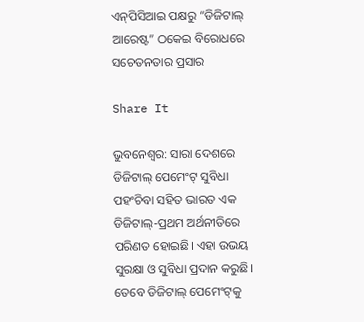ଏନ୍‌ପିସିଆଇ ପକ୍ଷରୁ “ଡିଜିଟାଲ୍ ଆରେଷ୍ଟ” ଠକେଇ ବିରୋଧରେ ସଚେତନତାର ପ୍ରସାର

Share It

ଭୁବନେଶ୍ୱର: ସାରା ଦେଶରେ ଡିଜିଟାଲ୍ ପେମେଂଟ୍ ସୁବିଧା ପହଂଚିବା ସହିତ ଭାରତ ଏକ ଡିଜିଟାଲ୍‌-ପ୍ରଥମ ଅର୍ଥନୀତିରେ ପରିଣତ ହୋଇଛି। ଏହା ଉଭୟ ସୁରକ୍ଷା ଓ ସୁବିଧା ପ୍ରଦାନ କରୁଛି। ତେବେ ଡିଜିଟାଲ୍ ପେମେଂଟ୍‌କୁ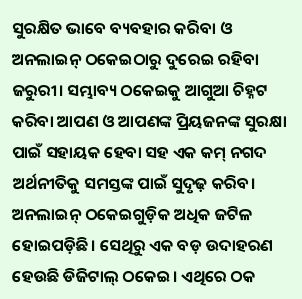ସୁରକ୍ଷିତ ଭାବେ ବ୍ୟବହାର କରିବା ଓ ଅନଲାଇନ୍ ଠକେଇଠାରୁ ଦୁରେଇ ରହିବା ଜରୁରୀ। ସମ୍ଭାବ୍ୟ ଠକେଇକୁ ଆଗୁଆ ଚିହ୍ନଟ କରିବା ଆପଣ ଓ ଆପଣଙ୍କ ପ୍ରିୟଜନଙ୍କ ସୁରକ୍ଷା ପାଇଁ ସହାୟକ ହେବା ସହ ଏକ କମ୍ ନଗଦ ଅର୍ଥନୀତିକୁ ସମସ୍ତଙ୍କ ପାଇଁ ସୁଦୃଢ଼ କରିବ।
ଅନଲାଇନ୍ ଠକେଇଗୁଡ଼ିକ ଅଧିକ ଜଟିଳ ହୋଇପଡ଼ିଛି। ସେଥିରୁ ଏକ ବଡ଼ ଉଦାହରଣ ହେଉଛି ଡିଜିଟାଲ୍ ଠକେଇ। ଏଥିରେ ଠକ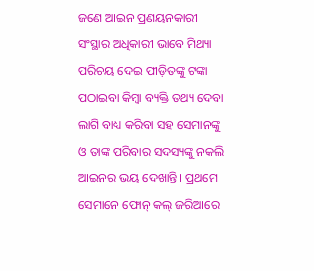ଜଣେ ଆଇନ ପ୍ରଣୟନକାରୀ ସଂସ୍ଥାର ଅଧିକାରୀ ଭାବେ ମିଥ୍ୟା ପରିଚୟ ଦେଇ ପୀଡ଼ିତଙ୍କୁ ଟଙ୍କା ପଠାଇବା କିମ୍ବା ବ୍ୟକ୍ତି ତଥ୍ୟ ଦେବା ଲାଗି ବାଧ୍ୟ କରିବା ସହ ସେମାନଙ୍କୁ ଓ ତାଙ୍କ ପରିବାର ସଦସ୍ୟଙ୍କୁ ନକଲି ଆଇନର ଭୟ ଦେଖାନ୍ତି। ପ୍ରଥମେ ସେମାନେ ଫୋନ୍ କଲ୍ ଜରିଆରେ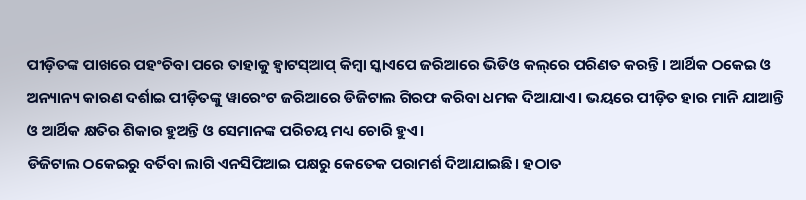ପୀଡ଼ିତଙ୍କ ପାଖରେ ପହଂଚିବା ପରେ ତାହାକୁ ହ୍ୱାଟସ୍‌ଆପ୍ କିମ୍ବା ସ୍କାଏପେ ଜରିଆରେ ଭିଡିଓ କଲ୍‌ରେ ପରିଣତ କରନ୍ତି। ଆର୍ଥିକ ଠକେଇ ଓ ଅନ୍ୟାନ୍ୟ କାରଣ ଦର୍ଶାଇ ପୀଡ଼ିତଙ୍କୁ ୱାରେଂଟ ଜରିଆରେ ଡିଜିଟାଲ ଗିରଫ କରିବା ଧମକ ଦିଆଯାଏ। ଭୟରେ ପୀଡ଼ିତ ହାର ମାନି ଯାଆନ୍ତି ଓ ଆର୍ଥିକ କ୍ଷତିର ଶିକାର ହୁଅନ୍ତି ଓ ସେମାନଙ୍କ ପରିଚୟ ମଧ୍ୟ ଚୋରି ହୁଏ।
ଡିଜିଟାଲ ଠକେଇରୁ ବର୍ତିବା ଲାଗି ଏନସିପିଆଇ ପକ୍ଷରୁ କେତେକ ପରାମର୍ଶ ଦିଆଯାଇଛି। ହଠାତ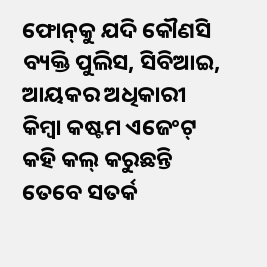ଫୋନ୍‌କୁ ଯଦି କୌଣସି ବ୍ୟକ୍ତି ପୁଲିସ, ସିବିଆଇ, ଆୟକର ଅଧିକାରୀ କିମ୍ବା କଷ୍ଟମ ଏଜେଂଟ୍ କହି କଲ୍ କରୁଛନ୍ତି ତେବେ ସତର୍କ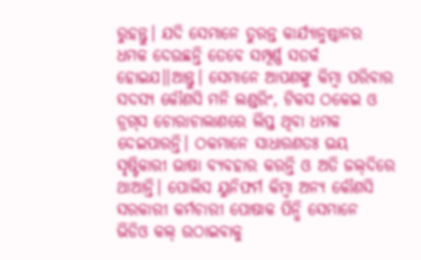ରୁହନ୍ତୁ। ଯଦି ସେମାନେ ତୁରନ୍ତ କାର୍ଯ୍ୟାନୁଷ୍ଠାନର ଧମକ ଦେଉଛନ୍ତି ତେବେ ସମ୍ପୂର୍ଣ୍ଣ ସତର୍କ ହୋଇଯ।।ଆନ୍ତୁ। ସେମାନେ ଆପଣଙ୍କୁ କିମ୍ବା ପରିବାର ସଦସ୍ୟ କୌଣସି ମନି ଲଣ୍ଡରିଂ, ଟିକସ ଠକେଇ ଓ ଡ୍ରଗ୍‌ସ ଚୋରାଚାଲାଣରେ ଲିପ୍ତ ଥିବା ଧମକ ଦେଇପାରନ୍ତି। ଠକମାନେ ସାଧାରଣତଃ ଭୟ ସୃଷ୍ଟିକାରୀ ଭାଷା ବ୍ୟବହାର କରନ୍ତି ଓ ଅତି ଜଲ୍‌ଦିରେ ଥାଆନ୍ତି। ପୋଲିସ ୟୁନିଫର୍ମ କିମ୍ବା ଅନ୍ୟ କୌଣସି ସରକାରୀ କର୍ମଚାରୀ ପୋଷାକ ପିନ୍ଧି ସେମାନେ ଭିଡିଓ କଲ୍ ଉଠାଇବାକୁ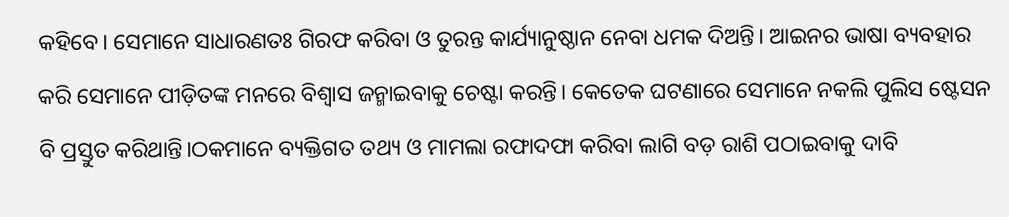କହିବେ। ସେମାନେ ସାଧାରଣତଃ ଗିରଫ କରିବା ଓ ତୁରନ୍ତ କାର୍ଯ୍ୟାନୁଷ୍ଠାନ ନେବା ଧମକ ଦିଅନ୍ତି। ଆଇନର ଭାଷା ବ୍ୟବହାର କରି ସେମାନେ ପୀଡ଼ିତଙ୍କ ମନରେ ବିଶ୍ୱାସ ଜନ୍ମାଇବାକୁ ଚେଷ୍ଟା କରନ୍ତି। କେତେକ ଘଟଣାରେ ସେମାନେ ନକଲି ପୁଲିସ ଷ୍ଟେସନ ବି ପ୍ରସ୍ତୁତ କରିଥାନ୍ତି।ଠକମାନେ ବ୍ୟକ୍ତିଗତ ତଥ୍ୟ ଓ ମାମଲା ରଫାଦଫା କରିବା ଲାଗି ବଡ଼ ରାଶି ପଠାଇବାକୁ ଦାବି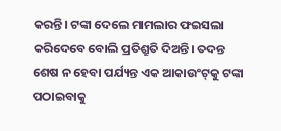କରନ୍ତି। ଟଙ୍କା ଦେଲେ ମାମଲାର ଫଇସଲା କରିଦେବେ ବୋଲି ପ୍ରତିଶ୍ରୁତି ଦିଅନ୍ତି। ତଦନ୍ତ ଶେଷ ନ ହେବା ପର୍ଯ୍ୟନ୍ତ ଏକ ଆକାଉଂଟ୍‌କୁ ଟଙ୍କା ପଠାଇବାକୁ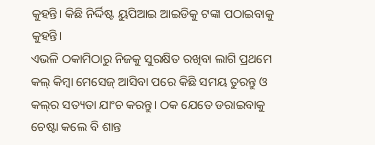କୁହନ୍ତି। କିଛି ନିର୍ଦ୍ଦିଷ୍ଟ ୟୁପିଆଇ ଆଇଡିକୁ ଟଙ୍କା ପଠାଇବାକୁ କୁହନ୍ତି।
ଏଭଳି ଠକାମିଠାରୁ ନିଜକୁ ସୁରକ୍ଷିତ ରଖିବା ଲାଗି ପ୍ରଥମେ କଲ୍ କିମ୍ବା ମେସେଜ୍ ଆସିବା ପରେ କିଛି ସମୟ ତୁରନ୍ତୁ ଓ କଲ୍‌ର ସତ୍ୟତା ଯାଂଚ କରନ୍ତୁ। ଠକ ଯେତେ ଡରାଇବାକୁ ଚେଷ୍ଟା କଲେ ବି ଶାନ୍ତ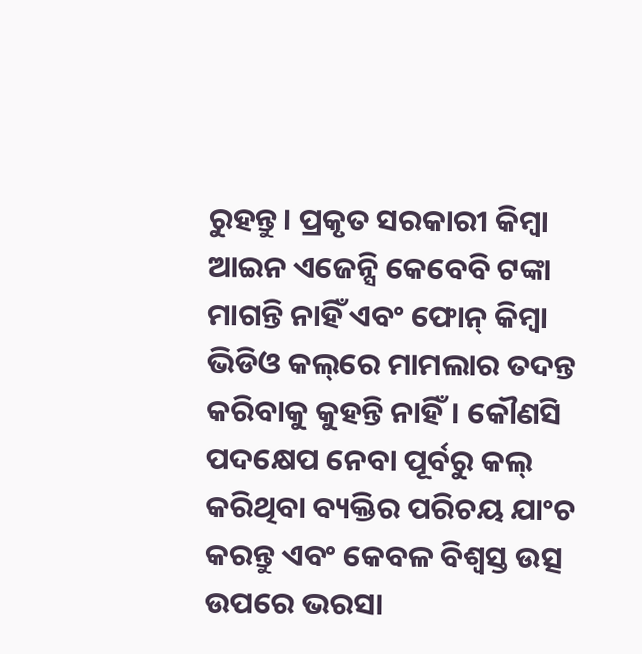ରୁହନ୍ତୁ। ପ୍ରକୃତ ସରକାରୀ କିମ୍ବା ଆଇନ ଏଜେନ୍ସି କେବେବି ଟଙ୍କା ମାଗନ୍ତି ନାହିଁ ଏବଂ ଫୋନ୍ କିମ୍ବା ଭିଡିଓ କଲ୍‌ରେ ମାମଲାର ତଦନ୍ତ କରିବାକୁ କୁହନ୍ତି ନାହିଁ। କୌଣସି ପଦକ୍ଷେପ ନେବା ପୂର୍ବରୁ କଲ୍ କରିଥିବା ବ୍ୟକ୍ତିର ପରିଚୟ ଯାଂଚ କରନ୍ତୁ ଏବଂ କେବଳ ବିଶ୍ୱସ୍ତ ଉତ୍ସ ଉପରେ ଭରସା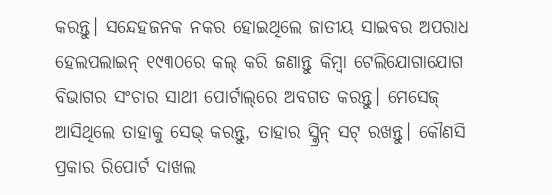କରନ୍ତୁ। ସନ୍ଦେହଜନକ ନକର ହୋଇଥିଲେ ଜାତୀୟ ସାଇବର ଅପରାଧ ହେଲପଲାଇନ୍ ୧୯୩୦ରେ କଲ୍ କରି ଜଣାନ୍ତୁ କିମ୍ବା ଟେଲିଯୋଗାଯୋଗ ବିଭାଗର ସଂଚାର ସାଥୀ ପୋର୍ଟାଲ୍‌ରେ ଅବଗତ କରନ୍ତୁ। ମେସେଜ୍ ଆସିଥିଲେ ତାହାକୁ ସେଭ୍ କରନ୍ତୁ, ତାହାର ସ୍କ୍ରିନ୍ ସଟ୍ ରଖନ୍ତୁ। କୌଣସି ପ୍ରକାର ରିପୋର୍ଟ ଦାଖଲ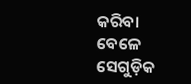କରିବା ବେଳେ ସେଗୁଡ଼ିକ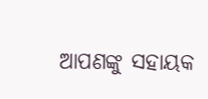ଆପଣଙ୍କୁ ସହାୟକ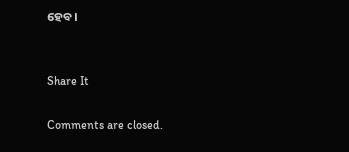ହେବ।


Share It

Comments are closed.